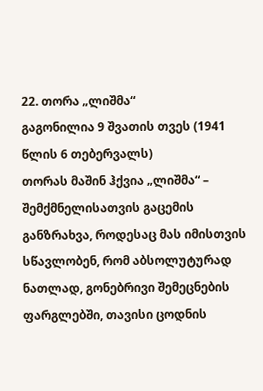22. თორა „ლიშმა“
გაგონილია 9 შვათის თვეს (1941 წლის 6 თებერვალს)
თორას მაშინ ჰქვია „ლიშმა“ – შემქმნელისათვის გაცემის განზრახვა, როდესაც მას იმისთვის სწავლობენ, რომ აბსოლუტურად ნათლად, გონებრივი შემეცნების ფარგლებში, თავისი ცოდნის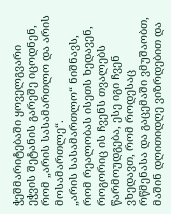ჭეშმარიტებაში ყოველგვარი ეჭვის შეტანის გარეშე იცოდნენ, რომ „არის სასამართლო და არის მოსამართლე“.
„არის სასამართლო“ ნიშნავს, რომ რეალობას ისეთს ხედავენ, როგორიც ის ჩვენს თვალებს წარმოუდგება, ესე იგი ჩვენ ვხედავთ, რომ როდესაც რწმენასა და გაცემაში ვმუშაობთ, მაშინ დღითიდღე ვიზრდებით და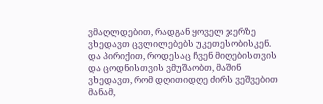ვმაღლდებით, რადგან ყოველ ჯერზე ვხედავთ ცვლილებებს უკეთესობისკენ.
და პირიქით, როდესაც ჩვენ მიღებისთვის და ცოდნისთვის ვმუშაობთ, მაშინ ვხედავთ, რომ დღითიდღე ძირს ვეშვებით მანამ,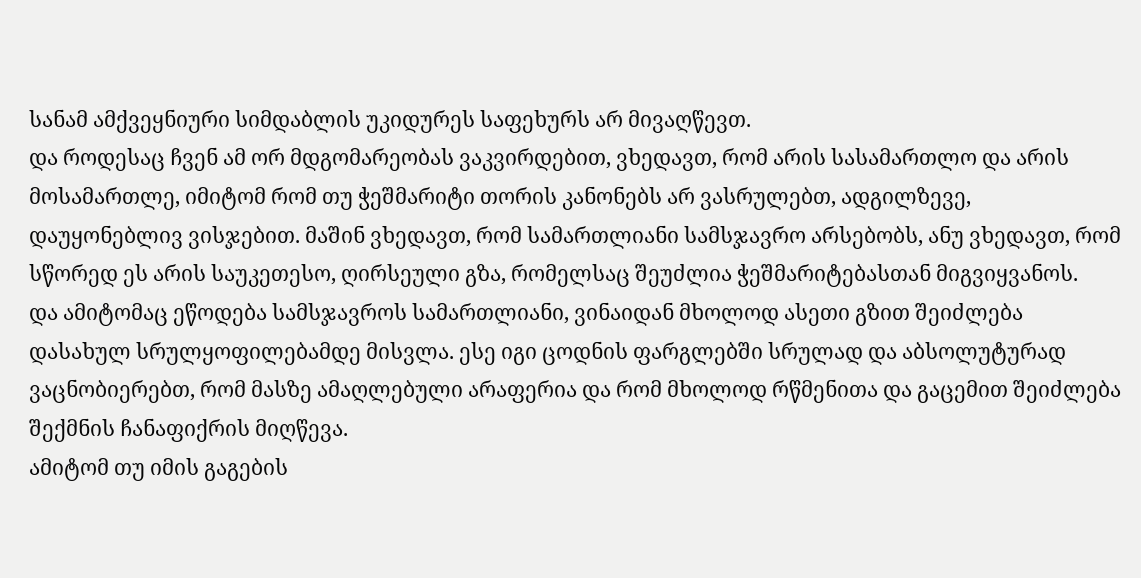სანამ ამქვეყნიური სიმდაბლის უკიდურეს საფეხურს არ მივაღწევთ.
და როდესაც ჩვენ ამ ორ მდგომარეობას ვაკვირდებით, ვხედავთ, რომ არის სასამართლო და არის მოსამართლე, იმიტომ რომ თუ ჭეშმარიტი თორის კანონებს არ ვასრულებთ, ადგილზევე, დაუყონებლივ ვისჯებით. მაშინ ვხედავთ, რომ სამართლიანი სამსჯავრო არსებობს, ანუ ვხედავთ, რომ სწორედ ეს არის საუკეთესო, ღირსეული გზა, რომელსაც შეუძლია ჭეშმარიტებასთან მიგვიყვანოს.
და ამიტომაც ეწოდება სამსჯავროს სამართლიანი, ვინაიდან მხოლოდ ასეთი გზით შეიძლება დასახულ სრულყოფილებამდე მისვლა. ესე იგი ცოდნის ფარგლებში სრულად და აბსოლუტურად ვაცნობიერებთ, რომ მასზე ამაღლებული არაფერია და რომ მხოლოდ რწმენითა და გაცემით შეიძლება შექმნის ჩანაფიქრის მიღწევა.
ამიტომ თუ იმის გაგების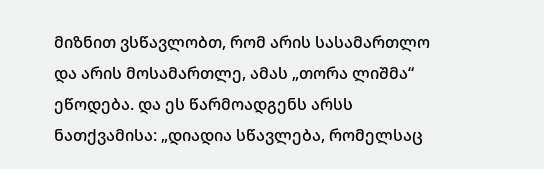მიზნით ვსწავლობთ, რომ არის სასამართლო და არის მოსამართლე, ამას „თორა ლიშმა“ ეწოდება. და ეს წარმოადგენს არსს ნათქვამისა: „დიადია სწავლება, რომელსაც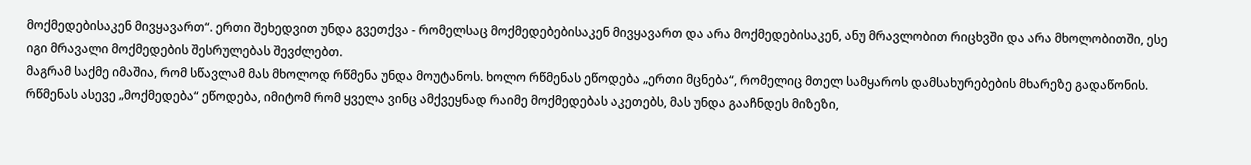მოქმედებისაკენ მივყავართ“. ერთი შეხედვით უნდა გვეთქვა - რომელსაც მოქმედებებისაკენ მივყავართ და არა მოქმედებისაკენ, ანუ მრავლობით რიცხვში და არა მხოლობითში, ესე იგი მრავალი მოქმედების შესრულებას შევძლებთ.
მაგრამ საქმე იმაშია, რომ სწავლამ მას მხოლოდ რწმენა უნდა მოუტანოს. ხოლო რწმენას ეწოდება „ერთი მცნება“, რომელიც მთელ სამყაროს დამსახურებების მხარეზე გადაწონის. რწმენას ასევე „მოქმედება“ ეწოდება, იმიტომ რომ ყველა ვინც ამქვეყნად რაიმე მოქმედებას აკეთებს, მას უნდა გააჩნდეს მიზეზი,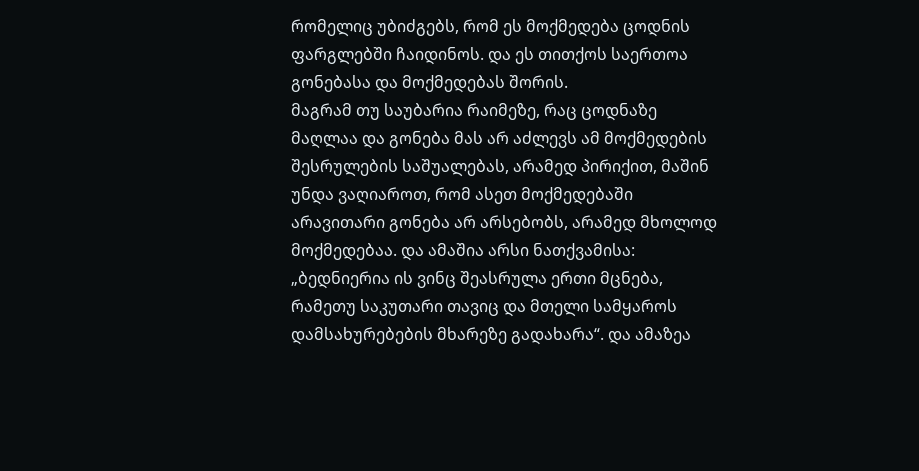რომელიც უბიძგებს, რომ ეს მოქმედება ცოდნის ფარგლებში ჩაიდინოს. და ეს თითქოს საერთოა გონებასა და მოქმედებას შორის.
მაგრამ თუ საუბარია რაიმეზე, რაც ცოდნაზე მაღლაა და გონება მას არ აძლევს ამ მოქმედების შესრულების საშუალებას, არამედ პირიქით, მაშინ უნდა ვაღიაროთ, რომ ასეთ მოქმედებაში არავითარი გონება არ არსებობს, არამედ მხოლოდ მოქმედებაა. და ამაშია არსი ნათქვამისა: „ბედნიერია ის ვინც შეასრულა ერთი მცნება, რამეთუ საკუთარი თავიც და მთელი სამყაროს დამსახურებების მხარეზე გადახარა“. და ამაზეა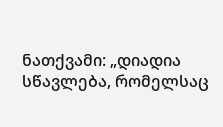ნათქვამი: „დიადია სწავლება, რომელსაც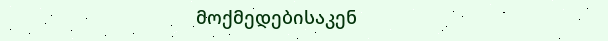მოქმედებისაკენ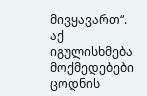მივყავართ“. აქ იგულისხმება მოქმედებები ცოდნის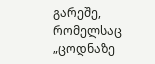გარეშე, რომელსაც „ცოდნაზე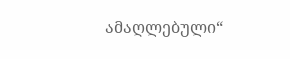ამაღლებული“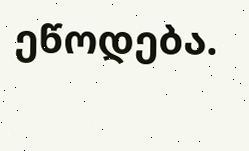ეწოდება.